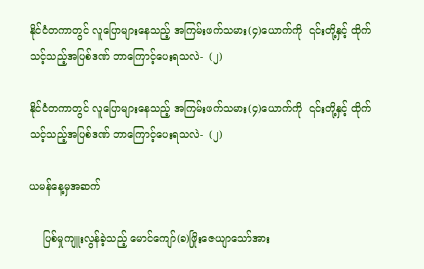နိုင်ငံတကာတွင် လူပြောများနေသည့် အကြမ်းဖက်သမား(၄)ယောက်ကို  ၎င်းတို့နှင့် ထိုက်သင့်သည့်အပြစ်ဒဏ် ဘာကြောင့်ပေးရသလဲ-  (၂)

နိုင်ငံတကာတွင် လူပြောများနေသည့် အကြမ်းဖက်သမား(၄)ယောက်ကို  ၎င်းတို့နှင့် ထိုက်သင့်သည့်အပြစ်ဒဏ် ဘာကြောင့်ပေးရသလဲ-  (၂)

ယမန်နေ့မှအဆက်

    ပြစ်မှုကျူးလွန်ခဲ့သည့် မောင်ကျော်(ခ)ဖြိုးဇေယျာသော်အား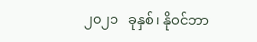၂၀၂၁   ခုနှစ်၊ နိုဝင်ဘာ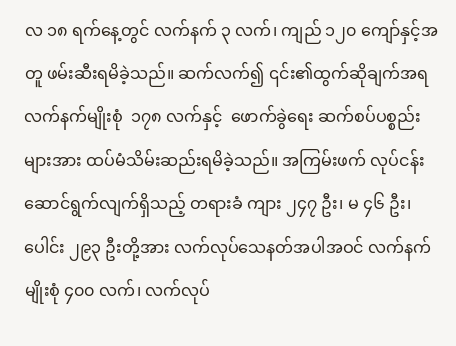လ ၁၈ ရက်နေ့တွင် လက်နက် ၃ လက်၊ ကျည် ၁၂၀ ကျော်နှင့်အတူ ဖမ်းဆီးရမိခဲ့သည်။ ဆက်လက်၍ ၎င်း၏ထွက်ဆိုချက်အရ လက်နက်မျိုးစုံ  ၁၇၈ လက်နှင့်  ဖောက်ခွဲရေး ဆက်စပ်ပစ္စည်း များအား ထပ်မံသိမ်းဆည်းရမိခဲ့သည်။ အကြမ်းဖက် လုပ်ငန်း ဆောင်ရွက်လျက်ရှိသည့် တရားခံ ကျား ၂၄၇ ဦး၊ မ ၄၆ ဦး၊ ပေါင်း ၂၉၃ ဦးတို့အား လက်လုပ်သေနတ်အပါအဝင် လက်နက်မျိုးစုံ ၄၀၀ လက်၊ လက်လုပ်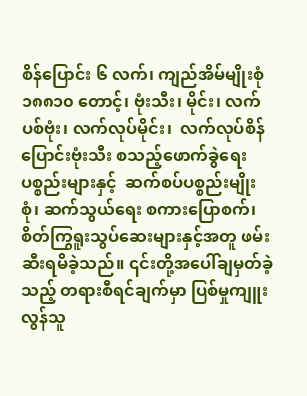စိန်ပြောင်း ၆ လက်၊ ကျည်အိမ်မျိုးစုံ ၁၈၈၁၀ တောင့်၊ ဗုံးသီး၊ မိုင်း၊ လက်ပစ်ဗုံး၊ လက်လုပ်မိုင်း၊  လက်လုပ်စိန်ပြောင်းဗုံးသီး စသည့်ဖောက်ခွဲရေး ပစ္စည်းများနှင့်  ဆက်စပ်ပစ္စည်းမျိုးစုံ၊ ဆက်သွယ်ရေး စကားပြောစက်၊ စိတ်ကြွရူးသွပ်ဆေးများနှင့်အတူ ဖမ်းဆီးရမိခဲ့သည်။ ၎င်းတို့အပေါ်ချမှတ်ခဲ့သည့် တရားစီရင်ချက်မှာ ပြစ်မှုကျူးလွန်သူ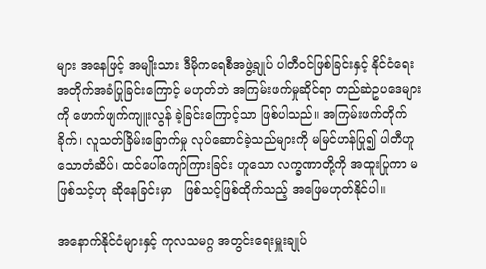များ အနေဖြင့် အမျိုးသား ဒီမိုကရေစီအဖွဲ့ချုပ် ပါတီဝင်ဖြစ်ခြင်းနှင့် နိုင်ငံရေး အတိုက်အခံပြုခြင်းကြောင့် မဟုတ်ဘဲ အကြမ်းဖက်မှုဆိုင်ရာ တည်ဆဲဥပဒေများကို ဖောက်ဖျက်ကျူးလွန် ခဲ့ခြင်းကြောင့်သာ ဖြစ်ပါသည်။ အကြမ်းဖက်တိုက်ခိုက်၊ လူသတ်ခြိမ်းခြောက်မှု လုပ်ဆောင်ခဲ့သည်များကို မမြင်ဟန်ပြု၍ ပါတီဟူသောတံဆိပ်၊ ထင်ပေါ်ကျော်ကြားခြင်း ဟူသော လက္ခဏာတို့ကို အထူးပြုကာ မဖြစ်သင့်ဟု ဆိုနေခြင်းမှာ   ဖြစ်သင့်ဖြစ်ထိုက်သည့် အဖြေမဟုတ်နိုင်ပါ။

အနောက်နိုင်ငံများနှင့် ကုလသမဂ္ဂ အတွင်းရေးမှူးချုပ်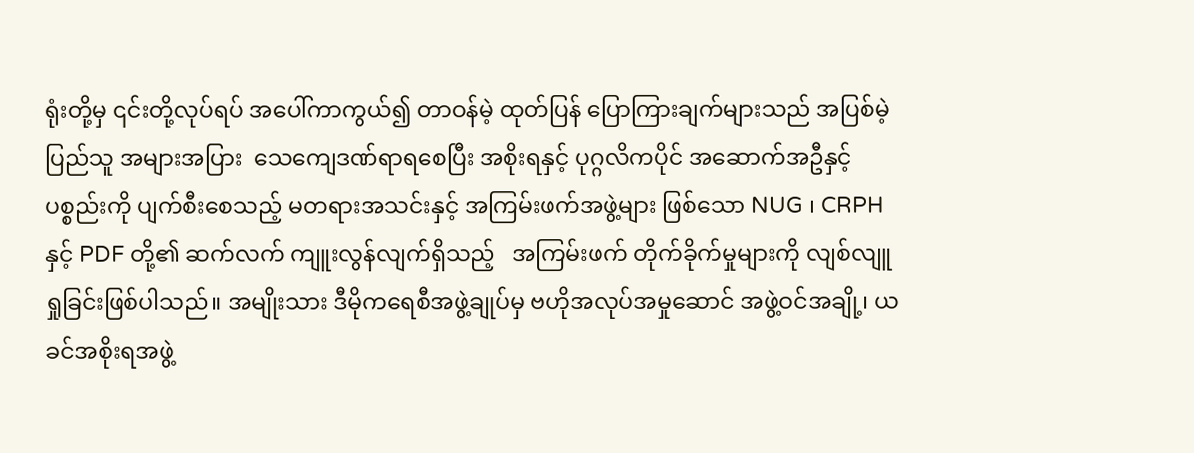ရုံးတို့မှ ၎င်းတို့လုပ်ရပ် အပေါ်ကာကွယ်၍ တာဝန်မဲ့ ထုတ်ပြန် ပြောကြားချက်များသည် အပြစ်မဲ့ပြည်သူ အများအပြား  သေကျေဒဏ်ရာရစေပြီး အစိုးရနှင့် ပုဂ္ဂလိကပိုင် အဆောက်အဦနှင့် ပစ္စည်းကို ပျက်စီးစေသည့် မတရားအသင်းနှင့် အကြမ်းဖက်အဖွဲ့များ ဖြစ်သော NUG ၊ CRPHနှင့် PDF တို့၏ ဆက်လက် ကျူးလွန်လျက်ရှိသည့်   အကြမ်းဖက် တိုက်ခိုက်မှုများကို လျစ်လျူရှုခြင်းဖြစ်ပါသည်။ အမျိုးသား ဒီမိုကရေစီအဖွဲ့ချုပ်မှ ဗဟိုအလုပ်အမှုဆောင် အဖွဲ့ဝင်အချို့၊ ယခင်အစိုးရအဖွဲ့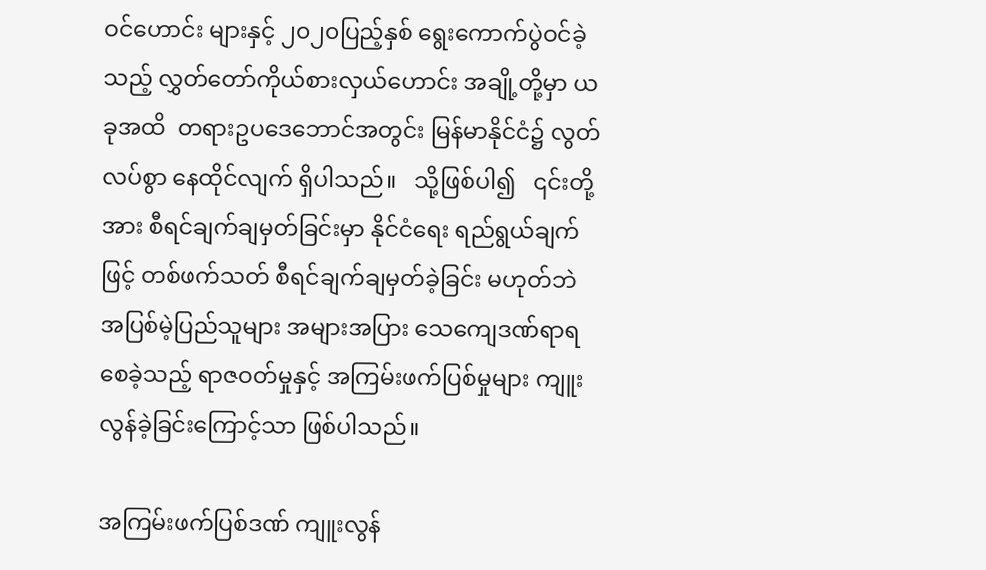ဝင်ဟောင်း များနှင့် ၂၀၂၀ပြည့်နှစ် ရွေးကောက်ပွဲဝင်ခဲ့သည့် လွှတ်တော်ကိုယ်စားလှယ်ဟောင်း အချို့တို့မှာ ယခုအထိ  တရားဥပဒေဘောင်အတွင်း မြန်မာနိုင်ငံ၌ လွတ်လပ်စွာ နေထိုင်လျက် ရှိပါသည်။   သို့ဖြစ်ပါ၍   ၎င်းတို့အား စီရင်ချက်ချမှတ်ခြင်းမှာ နိုင်ငံရေး ရည်ရွယ်ချက်ဖြင့် တစ်ဖက်သတ် စီရင်ချက်ချမှတ်ခဲ့ခြင်း မဟုတ်ဘဲ  အပြစ်မဲ့ပြည်သူများ အများအပြား သေကျေဒဏ်ရာရစေခဲ့သည့် ရာဇဝတ်မှုနှင့် အကြမ်းဖက်ပြစ်မှုများ ကျူးလွန်ခဲ့ခြင်းကြောင့်သာ ဖြစ်ပါသည်။

အကြမ်းဖက်ပြစ်ဒဏ် ကျူးလွန်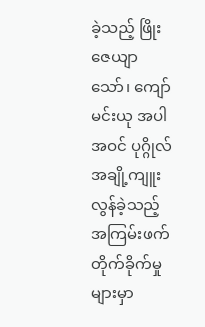ခဲ့သည့် ဖြိုးဇေယျာသော်၊ ကျော်မင်းယု အပါအဝင် ပုဂ္ဂိုလ်အချို့ကျူးလွန်ခဲ့သည့် အကြမ်းဖက် တိုက်ခိုက်မှုများမှာ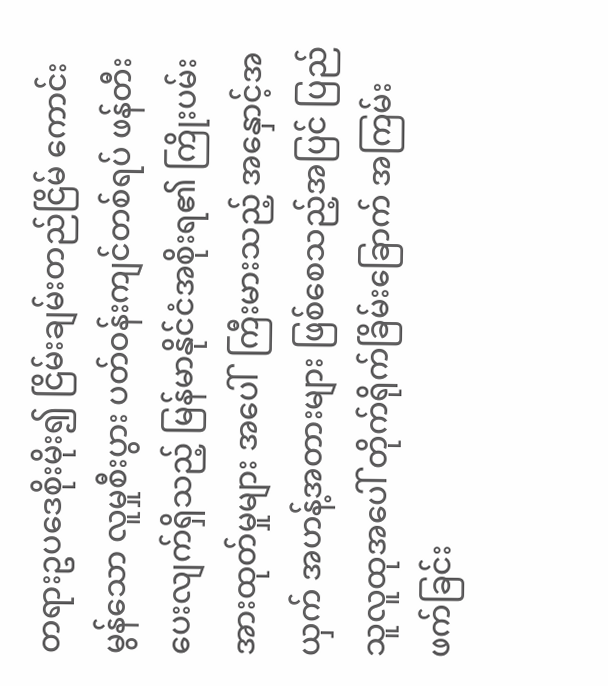တရားဥပဒေစိုးမိုး၍ ငြိမ်းချမ်းတည်ငြိမ် ကောင်းမွန်သော လူမှုစီးပွား ပတ်ဝန်းကျင်တစ်ရပ် ဖန်တီးပေးလျက်ရှိသည့် မြန်မာနိုင်ငံအစိုးရ၏ ကြိုးပမ်းအားထုတ်မှုများ အပေါ်  ကြီးမားသည့် အနှောင့်အယှက် အဟန့်အတားများ ဖြစ်စေသည့်အပြင် ပြည်သူလူထုအပေါ် တိုက်ရိုက်ခြိမ်းခြောက် အကြမ်းဖက်ခြင်း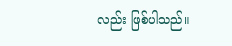လည်း ဖြစ်ပါသည်။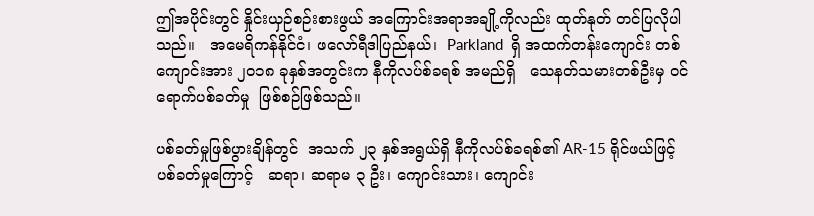ဤအပိုင်းတွင် နှိုင်းယှဉ်စဉ်းစားဖွယ် အကြောင်းအရာအချို့ကိုလည်း ထုတ်နုတ် တင်ပြလိုပါသည်။   အမေရိကန်နိုင်ငံ၊ ဖလော်ရီဒါပြည်နယ်၊  Parkland  ရှိ အထက်တန်းကျောင်း တစ်ကျောင်းအား ၂၀၁၈ ခုနှစ်အတွင်းက နီကိုလပ်စ်ခရစ် အမည်ရှိ   သေနတ်သမားတစ်ဦးမှ ဝင်ရောက်ပစ်ခတ်မှု  ဖြစ်စဉ်ဖြစ်သည်။

ပစ်ခတ်မှုဖြစ်ပွားချိန်တွင်  အသက် ၂၃ နှစ်အရွယ်ရှိ နီကိုလပ်စ်ခရစ်၏ AR-15 ရိုင်ဖယ်ဖြင့်ပစ်ခတ်မှုကြောင့်   ဆရာ၊ ဆရာမ ၃ ဦး၊ ကျောင်းသား၊ ကျောင်း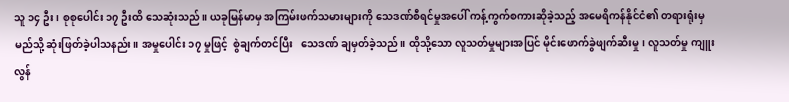သူ ၁၄ ဦး၊ စုစုပေါင်း ၁၇ ဦးထိ သေဆုံးသည်။ ယခုမြန်မာမှ အကြမ်းဖက်သမားများကို သေဒဏ်စီရင်မှုအပေါ် ကန့်ကွက်စကားဆိုခဲ့သည့် အမေရိကန်နိုင်ငံ၏ တရားရုံးမှ မည်သို့ ဆုံးဖြတ်ခဲ့ပါသနည်း။ အမှုပေါင်း ၁၇ မှုဖြင့်  စွဲချက်တင်ပြီး   သေဒဏ် ချမှတ်ခဲ့သည်။ ထိုသို့သော လူသတ်မှုများအပြင် မိုင်းဖောက်ခွဲဖျက်ဆီးမှု၊ လူသတ်မှု ကျူးလွန်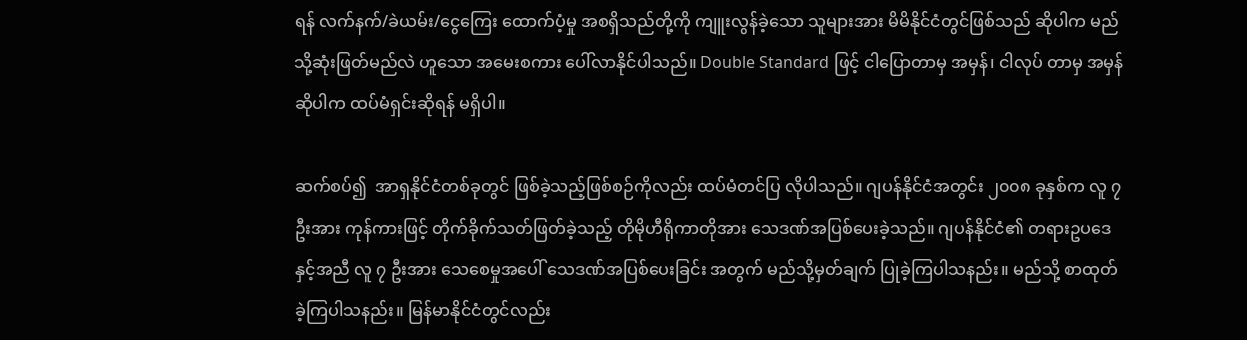ရန် လက်နက်/ခဲယမ်း/ငွေကြေး ထောက်ပံ့မှု အစရှိသည်တို့ကို ကျူးလွန်ခဲ့သော သူများအား မိမိနိုင်ငံတွင်ဖြစ်သည် ဆိုပါက မည်သို့ဆုံးဖြတ်မည်လဲ ဟူသော အမေးစကား ပေါ်လာနိုင်ပါသည်။ Double Standard ဖြင့် ငါပြောတာမှ အမှန်၊ ငါလုပ် တာမှ အမှန်ဆိုပါက ထပ်မံရှင်းဆိုရန် မရှိပါ။

ဆက်စပ်၍  အာရှနိုင်ငံတစ်ခုတွင် ဖြစ်ခဲ့သည့်ဖြစ်စဉ်ကိုလည်း ထပ်မံတင်ပြ လိုပါသည်။ ဂျပန်နိုင်ငံအတွင်း ၂၀၀၈ ခုနှစ်က လူ ၇ ဦးအား ကုန်ကားဖြင့် တိုက်ခိုက်သတ်ဖြတ်ခဲ့သည့် တိုမိုဟီရိုကာတိုအား သေဒဏ်အပြစ်ပေးခဲ့သည်။ ဂျပန်နိုင်ငံ၏ တရားဥပဒေနှင့်အညီ လူ ၇ ဦးအား သေစေမှုအပေါ် သေဒဏ်အပြစ်ပေးခြင်း အတွက် မည်သို့မှတ်ချက် ပြုခဲ့ကြပါသနည်း။ မည်သို့ စာထုတ်ခဲ့ကြပါသနည်း။ မြန်မာနိုင်ငံတွင်လည်း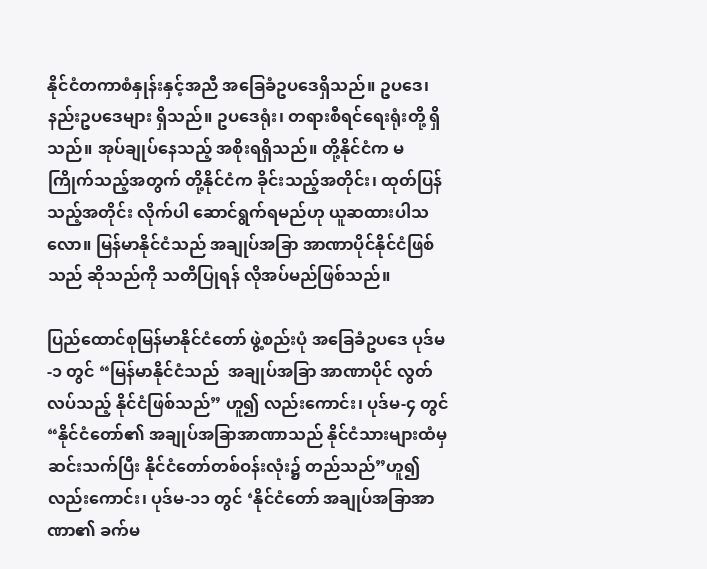နိုင်ငံတကာစံနှုန်းနှင့်အညီ အခြေခံဥပဒေရှိသည်။ ဥပဒေ၊ နည်းဥပဒေများ ရှိသည်။ ဥပဒေရုံး၊ တရားစီရင်ရေးရုံးတို့ ရှိသည်။ အုပ်ချုပ်နေသည့် အစိုးရရှိသည်။ တို့နိုင်ငံက မကြိုက်သည့်အတွက် တို့နိုင်ငံက ခိုင်းသည့်အတိုင်း၊ ထုတ်ပြန်သည့်အတိုင်း လိုက်ပါ ဆောင်ရွက်ရမည်ဟု ယူဆထားပါသလော။ မြန်မာနိုင်ငံသည် အချုပ်အခြာ အာဏာပိုင်နိုင်ငံဖြစ်သည် ဆိုသည်ကို သတိပြုရန် လိုအပ်မည်ဖြစ်သည်။

ပြည်ထောင်စုမြန်မာနိုင်ငံတော် ဖွဲ့စည်းပုံ အခြေခံဥပဒေ ပုဒ်မ-၁ တွင် “မြန်မာနိုင်ငံသည်  အချုပ်အခြာ အာဏာပိုင် လွတ်လပ်သည့် နိုင်ငံဖြစ်သည်” ဟူ၍ လည်းကောင်း၊ ပုဒ်မ-၄ တွင် “နိုင်ငံတော်၏ အချုပ်အခြာအာဏာသည် နိုင်ငံသားများထံမှ ဆင်းသက်ပြီး နိုင်ငံတော်တစ်ဝန်းလုံး၌ တည်သည်”ဟူ၍ လည်းကောင်း၊ ပုဒ်မ-၁၁ တွင် ‘နိုင်ငံတော် အချုပ်အခြာအာဏာ၏ ခက်မ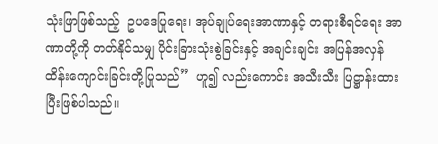သုံးဖြာဖြစ်သည့်  ဥပဒေပြုရေး၊ အုပ်ချုပ်ရေးအာဏာနှင့် တရားစီရင်ရေး အာဏာတို့ကို တတ်နိုင်သမျှ ပိုင်းခြားသုံးစွဲခြင်းနှင့် အချင်းချင်း အပြန်အလှန် ထိန်းကျောင်းခြင်းတို့ပြုသည်”  ဟူ၍ လည်းကောင်း အသီးသီး ပြဋ္ဌာန်းထားပြီးဖြစ်ပါသည်။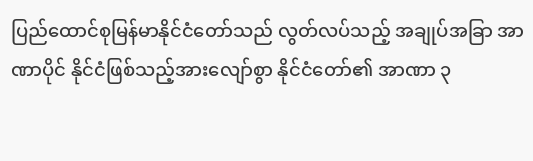ပြည်ထောင်စုမြန်မာနိုင်ငံတော်သည် လွတ်လပ်သည့် အချုပ်အခြာ အာဏာပိုင် နိုင်ငံဖြစ်သည့်အားလျော်စွာ နိုင်ငံတော်၏ အာဏာ ၃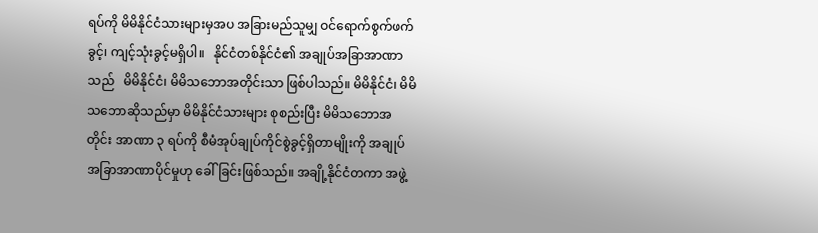ရပ်ကို မိမိနိုင်ငံသားများမှအပ အခြားမည်သူမျှ ဝင်ရောက်စွက်ဖက်ခွင့်၊ ကျင့်သုံးခွင့်မရှိပါ။   နိုင်ငံတစ်နိုင်ငံ၏ အချုပ်အခြာအာဏာသည်   မိမိနိုင်ငံ၊ မိမိသဘောအတိုင်းသာ ဖြစ်ပါသည်။ မိမိနိုင်ငံ၊ မိမိသဘောဆိုသည်မှာ မိမိနိုင်ငံသားများ စုစည်းပြီး မိမိသဘောအတိုင်း အာဏာ ၃ ရပ်ကို စီမံအုပ်ချုပ်ကိုင်စွဲခွင့်ရှိတာမျိုးကို အချုပ်အခြာအာဏာပိုင်မှုဟု ခေါ်ခြင်းဖြစ်သည်။ အချို့နိုင်ငံတကာ အဖွဲ့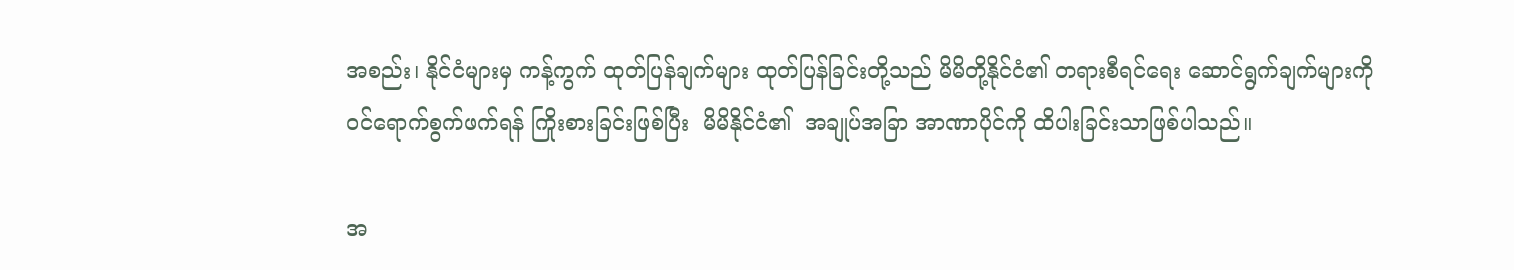အစည်း၊ နိုင်ငံများမှ ကန့်ကွက် ထုတ်ပြန်ချက်များ ထုတ်ပြန်ခြင်းတို့သည် မိမိတို့နိုင်ငံ၏ တရားစီရင်ရေး ဆောင်ရွက်ချက်များကို ဝင်ရောက်စွက်ဖက်ရန် ကြိုးစားခြင်းဖြစ်ပြီး  မိမိနိုင်ငံ၏  အချုပ်အခြာ အာဏာပိုင်ကို ထိပါးခြင်းသာဖြစ်ပါသည်။

အ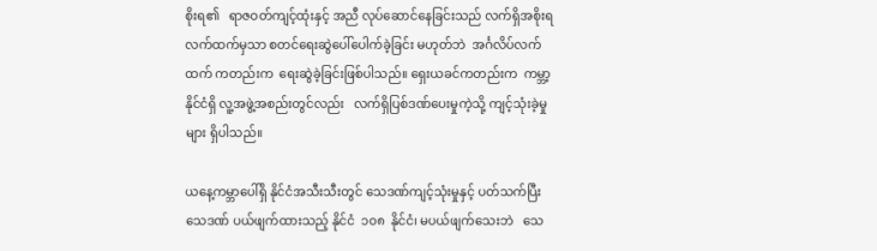စိုးရ၏   ရာဇဝတ်ကျင့်ထုံးနှင့် အညီ လုပ်ဆောင်နေခြင်းသည် လက်ရှိအစိုးရ လက်ထက်မှသာ စတင်ရေးဆွဲပေါ်ပေါက်ခဲ့ခြင်း မဟုတ်ဘဲ  အင်္ဂလိပ်လက်ထက် ကတည်းက  ရေးဆွဲခဲ့ခြင်းဖြစ်ပါသည်။ ရှေးယခင်ကတည်းက  ကမ္ဘာ့နိုင်ငံရှိ လူ့အဖွဲ့အစည်းတွင်လည်း   လက်ရှိပြစ်ဒဏ်ပေးမှုကဲ့သို့ ကျင့်သုံးခဲ့မှုများ ရှိပါသည်။

ယနေ့ကမ္ဘာပေါ်ရှိ နိုင်ငံအသီးသီးတွင် သေဒဏ်ကျင့်သုံးမှုနှင့် ပတ်သက်ပြီး သေဒဏ် ပယ်ဖျက်ထားသည့် နိုင်ငံ  ၁၀၈  နိုင်ငံ၊ မပယ်ဖျက်သေးဘဲ   သေ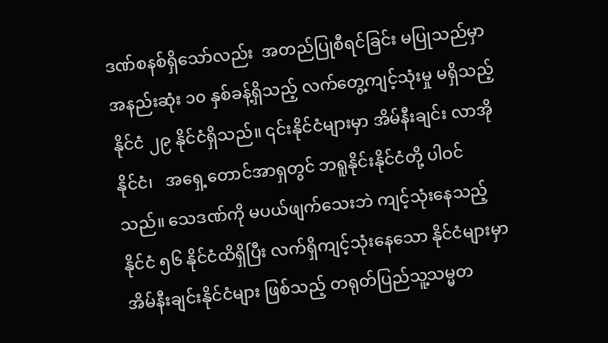ဒဏ်စနစ်ရှိသော်လည်း  အတည်ပြုစီရင်ခြင်း မပြုသည်မှာ အနည်းဆုံး ၁၀ နှစ်ခန့်ရှိသည့် လက်တွေ့ကျင့်သုံးမှု မရှိသည့် နိုင်ငံ ၂၉ နိုင်ငံရှိသည်။ ၎င်းနိုင်ငံများမှာ အိမ်နီးချင်း လာအိုနိုင်ငံ၊   အရှေ့တောင်အာရှတွင် ဘရူနိုင်းနိုင်ငံတို့ ပါဝင်သည်။ သေဒဏ်ကို မပယ်ဖျက်သေးဘဲ ကျင့်သုံးနေသည့် နိုင်ငံ ၅၆ နိုင်ငံထိရှိပြီး လက်ရှိကျင့်သုံးနေသော နိုင်ငံများမှာ အိမ်နီးချင်းနိုင်ငံများ ဖြစ်သည့် တရုတ်ပြည်သူ့သမ္မတ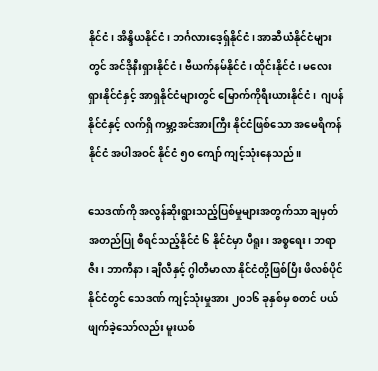နိုင်ငံ၊ အိန္ဒိယနိုင်ငံ၊ ဘင်္ဂလားဒေ့ရှ်နိုင်ငံ၊ အာဆီယံနိုင်ငံများတွင် အင်ဒိုနီးရှားနိုင်ငံ၊ ဗီယက်နမ်နိုင်ငံ၊ ထိုင်းနိုင်ငံ၊ မလေးရှားနိုင်ငံနှင့် အာရှနိုင်ငံများတွင် မြောက်ကိုရီးယားနိုင်ငံ၊  ဂျပန်နိုင်ငံနှင့် လက်ရှိ ကမ္ဘာ့အင်အားကြီး နိုင်ငံဖြစ်သော အမေရိကန်နိုင်ငံ အပါအဝင် နိုင်ငံ ၅၀ ကျော် ကျင့်သုံးနေသည်။

သေဒဏ်ကို အလွန်ဆိုးရွားသည့်ပြစ်မှုများအတွက်သာ ချမှတ်အတည်ပြု စီရင်သည့်နိုင်ငံ ၆ နိုင်ငံမှာ ပီရူး၊ အစ္စရေး၊ ဘရာဇီး၊ ဘာကီနာ၊ ချီလီနှင့် ဂွါတီမာလာ နိုင်ငံတို့ဖြစ်ပြီး ဖိလစ်ပိုင်နိုင်ငံတွင် သေဒဏ် ကျင့်သုံးမှုအား ၂၀၁၆ ခုနှစ်မှ စတင် ပယ်ဖျက်ခဲ့သော်လည်း မူးယစ်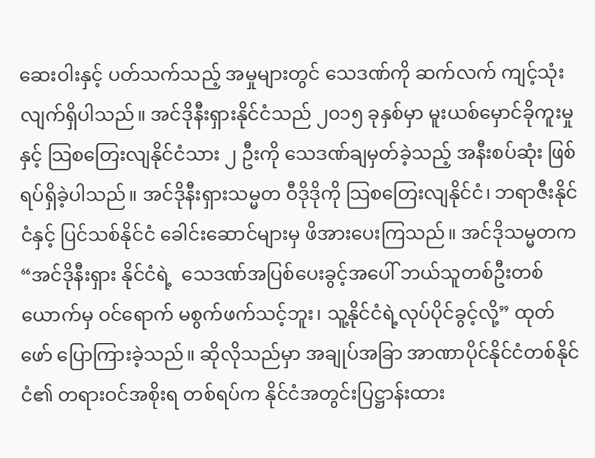ဆေးဝါးနှင့် ပတ်သက်သည့် အမှုများတွင် သေဒဏ်ကို ဆက်လက် ကျင့်သုံးလျက်ရှိပါသည်။ အင်ဒိုနီးရှားနိုင်ငံသည် ၂၀၁၅ ခုနှစ်မှာ မူးယစ်မှောင်ခိုကူးမှုနှင့် သြစတြေးလျနိုင်ငံသား ၂ ဦးကို သေဒဏ်ချမှတ်ခဲ့သည့် အနီးစပ်ဆုံး ဖြစ်ရပ်ရှိခဲ့ပါသည်။ အင်ဒိုနီးရှားသမ္မတ ဝီဒိုဒိုကို သြစတြေးလျနိုင်ငံ၊ ဘရာဇီးနိုင်ငံနှင့် ပြင်သစ်နိုင်ငံ ခေါင်းဆောင်များမှ ဖိအားပေးကြသည်။ အင်ဒိုသမ္မတက “အင်ဒိုနီးရှား နိုင်ငံရဲ့  သေဒဏ်အပြစ်ပေးခွင့်အပေါ် ဘယ်သူတစ်ဦးတစ်ယောက်မှ ဝင်ရောက် မစွက်ဖက်သင့်ဘူး၊ သူ့နိုင်ငံရဲ့လုပ်ပိုင်ခွင့်လို့” ထုတ်ဖော် ပြောကြားခဲ့သည်။ ဆိုလိုသည်မှာ အချုပ်အခြာ အာဏာပိုင်နိုင်ငံတစ်နိုင်ငံ၏ တရားဝင်အစိုးရ တစ်ရပ်က နိုင်ငံအတွင်းပြဋ္ဌာန်းထား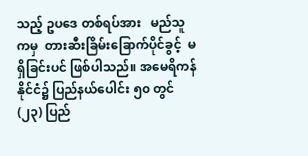သည့် ဥပဒေ တစ်ရပ်အား   မည်သူကမှ  တားဆီးခြိမ်းခြောက်ပိုင်ခွင့်  မရှိခြင်းပင် ဖြစ်ပါသည်။ အမေရိကန်နိုင်ငံ၌ ပြည်နယ်ပေါင်း ၅၀ တွင် (၂၃) ပြည်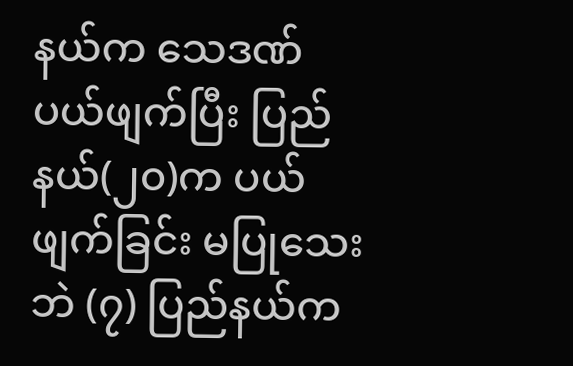နယ်က သေဒဏ်ပယ်ဖျက်ပြီး ပြည်နယ်(၂၀)က ပယ်ဖျက်ခြင်း မပြုသေးဘဲ (၇) ပြည်နယ်က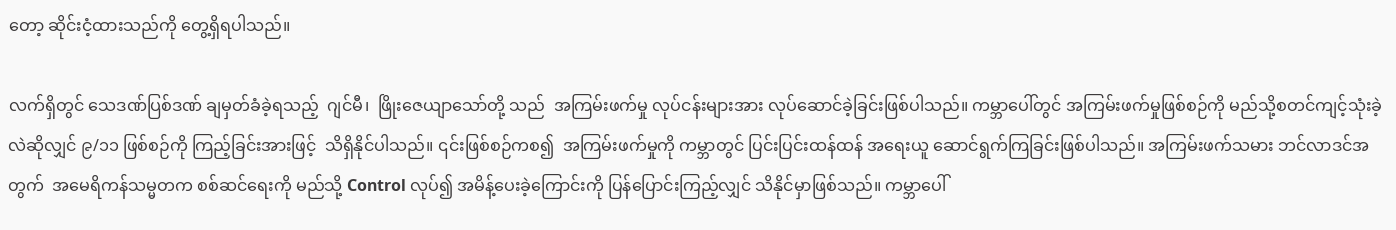တော့ ဆိုင်းငံ့ထားသည်ကို တွေ့ရှိရပါသည်။

လက်ရှိတွင် သေဒဏ်ပြစ်ဒဏ် ချမှတ်ခံခဲ့ရသည့်  ဂျင်မီ၊  ဖြိုးဇေယျာသော်တို့ သည်  အကြမ်းဖက်မှု လုပ်ငန်းများအား လုပ်ဆောင်ခဲ့ခြင်းဖြစ်ပါသည်။ ကမ္ဘာပေါ်တွင် အကြမ်းဖက်မှုဖြစ်စဉ်ကို မည်သို့စတင်ကျင့်သုံးခဲ့လဲဆိုလျှင် ၉/၁၁ ဖြစ်စဉ်ကို ကြည့်ခြင်းအားဖြင့်  သိရှိနိုင်ပါသည်။ ၎င်းဖြစ်စဉ်ကစ၍  အကြမ်းဖက်မှုကို ကမ္ဘာတွင် ပြင်းပြင်းထန်ထန် အရေးယူ ဆောင်ရွက်ကြခြင်းဖြစ်ပါသည်။ အကြမ်းဖက်သမား ဘင်လာဒင်အတွက်  အမေရိကန်သမ္မတက စစ်ဆင်ရေးကို မည်သို့ Control လုပ်၍ အမိန့်ပေးခဲ့ကြောင်းကို ပြန်ပြောင်းကြည့်လျှင် သိနိုင်မှာဖြစ်သည်။ ကမ္ဘာပေါ်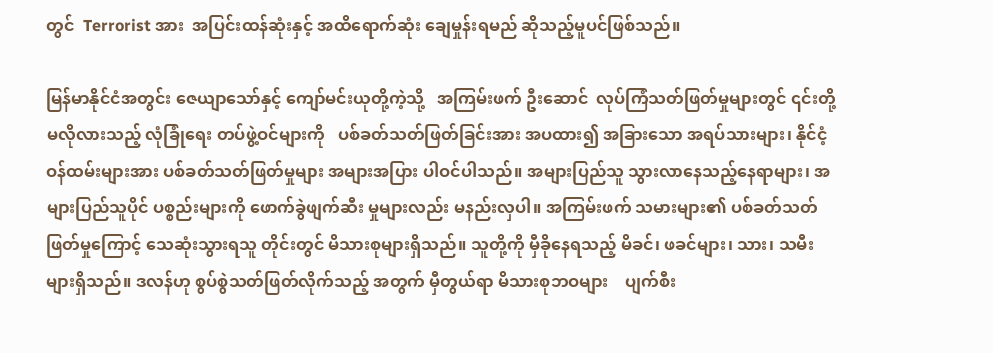တွင်  Terrorist အား  အပြင်းထန်ဆုံးနှင့် အထိရောက်ဆုံး ချေမှုန်းရမည် ဆိုသည့်မူပင်ဖြစ်သည်။

မြန်မာနိုင်ငံအတွင်း ဇေယျာသော်နှင့် ကျော်မင်းယုတို့ကဲ့သို့   အကြမ်းဖက် ဦးဆောင်  လုပ်ကြံသတ်ဖြတ်မှုများတွင် ၎င်းတို့မလိုလားသည့် လုံခြုံရေး တပ်ဖွဲ့ဝင်များကို   ပစ်ခတ်သတ်ဖြတ်ခြင်းအား အပထား၍ အခြားသော အရပ်သားများ၊ နိုင်ငံ့ဝန်ထမ်းများအား ပစ်ခတ်သတ်ဖြတ်မှုများ အများအပြား ပါဝင်ပါသည်။ အများပြည်သူ သွားလာနေသည့်နေရာများ၊ အများပြည်သူပိုင် ပစ္စည်းများကို ဖောက်ခွဲဖျက်ဆီး မှုများလည်း မနည်းလှပါ။ အကြမ်းဖက် သမားများ၏ ပစ်ခတ်သတ်ဖြတ်မှုကြောင့် သေဆုံးသွားရသူ တိုင်းတွင် မိသားစုများရှိသည်။ သူတို့ကို မှီခိုနေရသည့် မိခင်၊ ဖခင်များ၊ သား၊ သမီးများရှိသည်။ ဒလန်ဟု စွပ်စွဲသတ်ဖြတ်လိုက်သည့် အတွက် မှီတွယ်ရာ မိသားစုဘဝများ    ပျက်စီး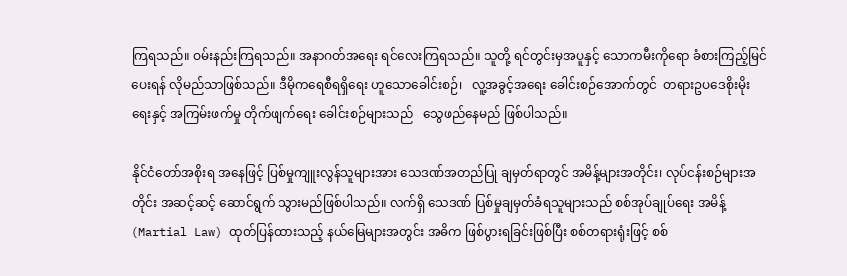ကြရသည်။ ဝမ်းနည်းကြရသည်။ အနာဂတ်အရေး ရင်လေးကြရသည်။ သူတို့ ရင်တွင်းမှအပူနှင့် သောကမီးကိုရော ခံစားကြည့်မြင်ပေးရန် လိုမည်သာဖြစ်သည်။ ဒီမိုကရေစီရရှိရေး ဟူသောခေါင်းစဉ်၊   လူ့အခွင့်အရေး ခေါင်းစဉ်အောက်တွင်  တရားဥပဒေစိုးမိုးရေးနှင့် အကြမ်းဖက်မှု တိုက်ဖျက်ရေး ခေါင်းစဉ်များသည်   သွေဖည်နေမည် ဖြစ်ပါသည်။

နိုင်ငံတော်အစိုးရ အနေဖြင့် ပြစ်မှုကျူးလွန်သူများအား သေဒဏ်အတည်ပြု ချမှတ်ရာတွင် အမိန့်များအတိုင်း၊ လုပ်ငန်းစဉ်များအတိုင်း အဆင့်ဆင့် ဆောင်ရွက် သွားမည်ဖြစ်ပါသည်။ လက်ရှိ သေဒဏ် ပြစ်မှုချမှတ်ခံရသူများသည် စစ်အုပ်ချုပ်ရေး အမိန့် (Martial Law) ထုတ်ပြန်ထားသည့် နယ်မြေများအတွင်း အဓိက ဖြစ်ပွားရခြင်းဖြစ်ပြီး စစ်တရားရုံးဖြင့် စစ်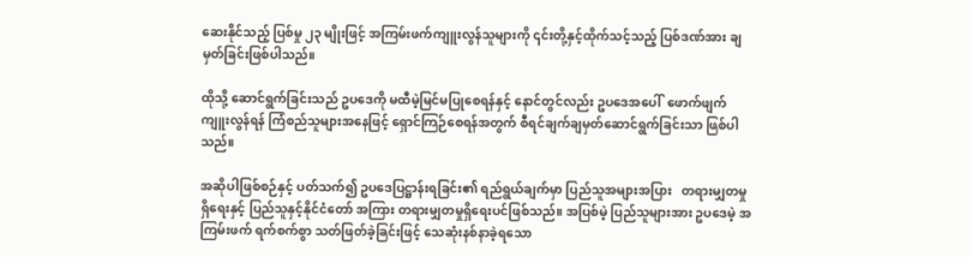ဆေးနိုင်သည့် ပြစ်မှု ၂၃ မျိုးဖြင့် အကြမ်းဖက်ကျူးလွန်သူများကို ၎င်းတို့နှင့်ထိုက်သင့်သည့် ပြစ်ဒဏ်အား ချမှတ်ခြင်းဖြစ်ပါသည်။

ထိုသို့ ဆောင်ရွက်ခြင်းသည် ဥပဒေကို မထီမဲ့မြင်မပြုစေရန်နှင့် နောင်တွင်လည်း ဥပဒေအပေါ်  ဖောက်ဖျက်ကျူးလွန်ရန် ကြံစည်သူများအနေဖြင့် ရှောင်ကြဉ်စေရန်အတွက် စီရင်ချက်ချမှတ်ဆောင်ရွက်ခြင်းသာ ဖြစ်ပါသည်။

အဆိုပါဖြစ်စဉ်နှင့် ပတ်သက်၍ ဥပဒေပြဋ္ဌာန်းရခြင်း၏ ရည်ရွယ်ချက်မှာ ပြည်သူအများအပြား   တရားမျှတမှုရှိရေးနှင့် ပြည်သူနှင့်နိုင်ငံတော် အကြား တရားမျှတမှုရှိရေးပင်ဖြစ်သည်။ အပြစ်မဲ့ ပြည်သူများအား ဥပဒေမဲ့ အကြမ်းဖက် ရက်စက်စွာ သတ်ဖြတ်ခဲ့ခြင်းဖြင့် သေဆုံးနစ်နာခဲ့ရသော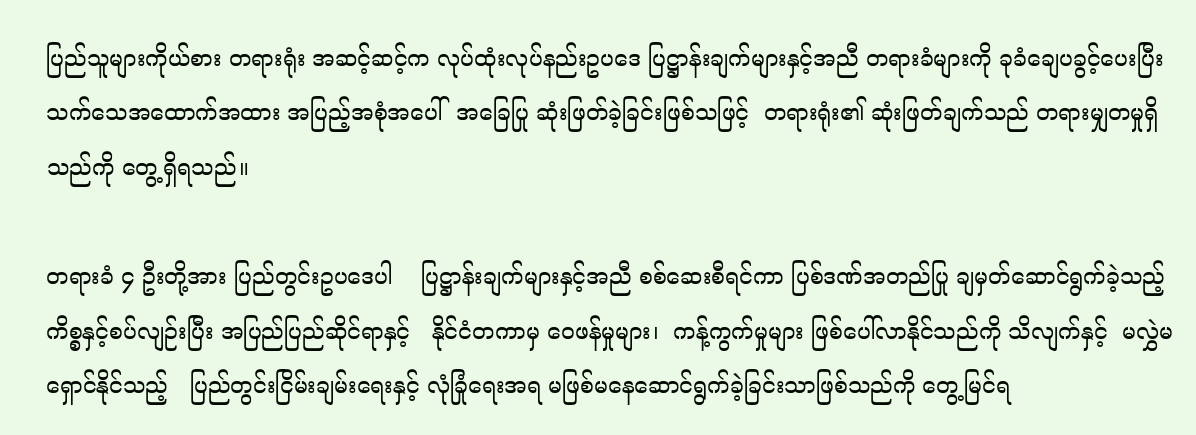ပြည်သူများကိုယ်စား တရားရုံး အဆင့်ဆင့်က လုပ်ထုံးလုပ်နည်းဥပဒေ ပြဋ္ဌာန်းချက်များနှင့်အညီ တရားခံများကို ခုခံချေပခွင့်ပေးပြီး သက်သေအထောက်အထား အပြည့်အစုံအပေါ်  အခြေပြု ဆုံးဖြတ်ခဲ့ခြင်းဖြစ်သဖြင့်  တရားရုံး၏ ဆုံးဖြတ်ချက်သည် တရားမျှတမှုရှိသည်ကို တွေ့ရှိရသည်။

တရားခံ ၄ ဦးတို့အား ပြည်တွင်းဥပဒေပါ    ပြဋ္ဌာန်းချက်များနှင့်အညီ စစ်ဆေးစီရင်ကာ ပြစ်ဒဏ်အတည်ပြု ချမှတ်ဆောင်ရွက်ခဲ့သည့် ကိစ္စနှင့်စပ်လျဉ်းပြီး အပြည်ပြည်ဆိုင်ရာနှင့်   နိုင်ငံတကာမှ ဝေဖန်မှုများ၊  ကန့်ကွက်မှုများ ဖြစ်ပေါ်လာနိုင်သည်ကို သိလျက်နှင့်  မလွှဲမရှောင်နိုင်သည့်   ပြည်တွင်းငြိမ်းချမ်းရေးနှင့် လုံခြုံရေးအရ မဖြစ်မနေဆောင်ရွက်ခဲ့ခြင်းသာဖြစ်သည်ကို တွေ့မြင်ရ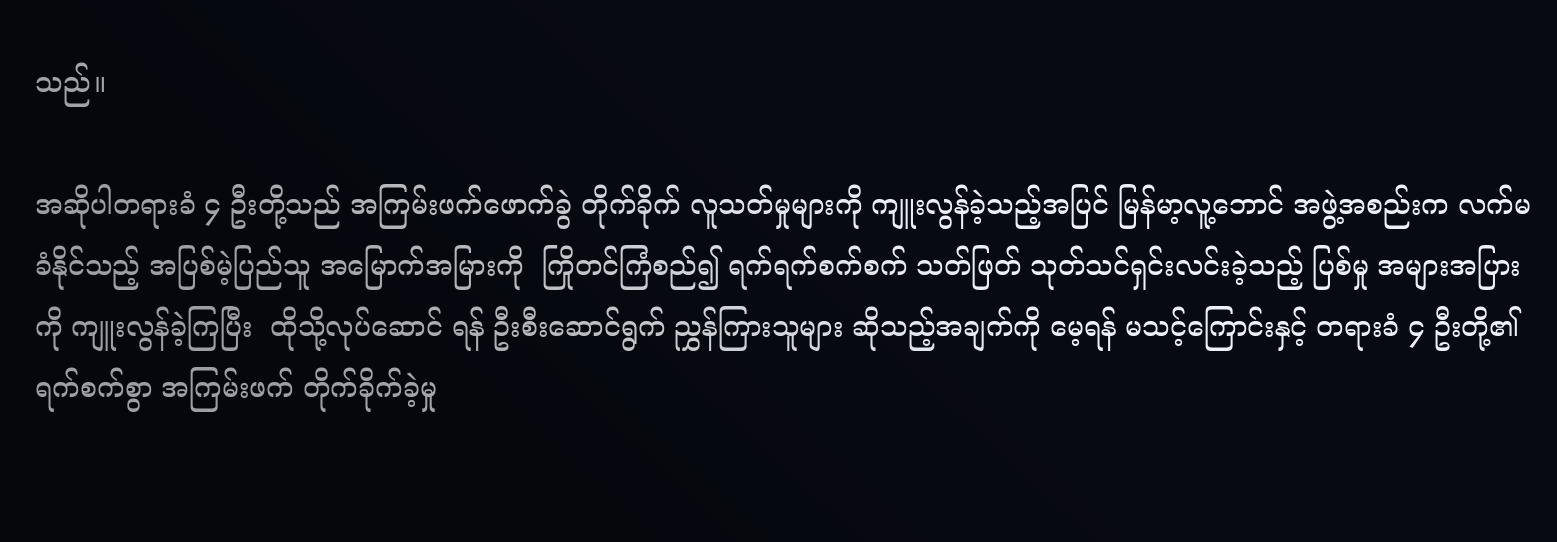သည်။

အဆိုပါတရားခံ ၄ ဦးတို့သည် အကြမ်းဖက်ဖောက်ခွဲ တိုက်ခိုက် လူသတ်မှုများကို ကျူးလွန်ခဲ့သည့်အပြင် မြန်မာ့လူ့ဘောင် အဖွဲ့အစည်းက လက်မခံနိုင်သည့် အပြစ်မဲ့ပြည်သူ အမြောက်အမြားကို  ကြိုတင်ကြံစည်၍ ရက်ရက်စက်စက် သတ်ဖြတ် သုတ်သင်ရှင်းလင်းခဲ့သည့် ပြစ်မှု အများအပြားကို ကျူးလွန်ခဲ့ကြပြီး  ထိုသို့လုပ်ဆောင် ရန် ဦးစီးဆောင်ရွက် ညွှန်ကြားသူများ ဆိုသည့်အချက်ကို မေ့ရန် မသင့်ကြောင်းနှင့် တရားခံ ၄ ဦးတို့၏ ရက်စက်စွာ အကြမ်းဖက် တိုက်ခိုက်ခဲ့မှု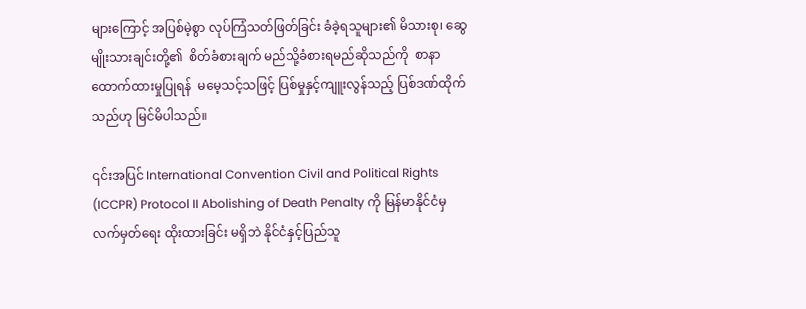များကြောင့် အပြစ်မဲ့စွာ လုပ်ကြံသတ်ဖြတ်ခြင်း ခံခဲ့ရသူများ၏ မိသားစု၊ ဆွေမျိုးသားချင်းတို့၏  စိတ်ခံစားချက် မည်သို့ခံစားရမည်ဆိုသည်ကို  စာနာထောက်ထားမှုပြုရန်  မမေ့သင့်သဖြင့် ပြစ်မှုနှင့်ကျူးလွန်သည့် ပြစ်ဒဏ်ထိုက်သည်ဟု မြင်မိပါသည်။

၎င်းအပြင် International Convention Civil and Political Rights (ICCPR) Protocol II Abolishing of Death Penalty ကို မြန်မာနိုင်ငံမှ လက်မှတ်ရေး ထိုးထားခြင်း မရှိဘဲ နိုင်ငံနှင့်ပြည်သူ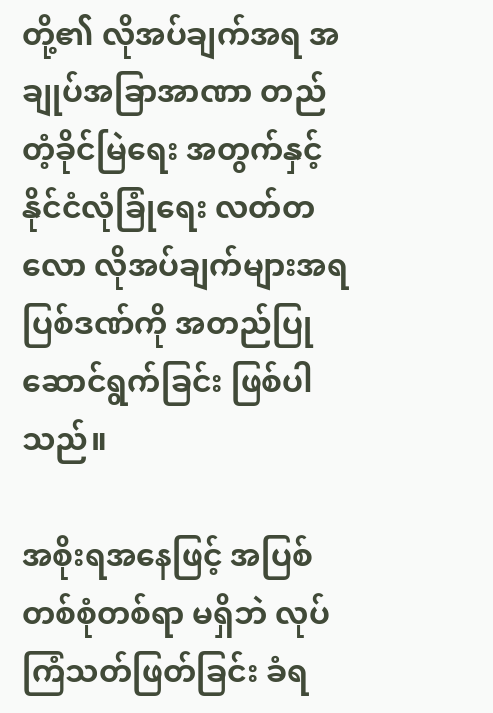တို့၏ လိုအပ်ချက်အရ အချုပ်အခြာအာဏာ တည်တံ့ခိုင်မြဲရေး အတွက်နှင့် နိုင်ငံလုံခြုံရေး လတ်တလော လိုအပ်ချက်များအရ ပြစ်ဒဏ်ကို အတည်ပြုဆောင်ရွက်ခြင်း ဖြစ်ပါသည်။

အစိုးရအနေဖြင့် အပြစ်တစ်စုံတစ်ရာ မရှိဘဲ လုပ်ကြံသတ်ဖြတ်ခြင်း ခံရ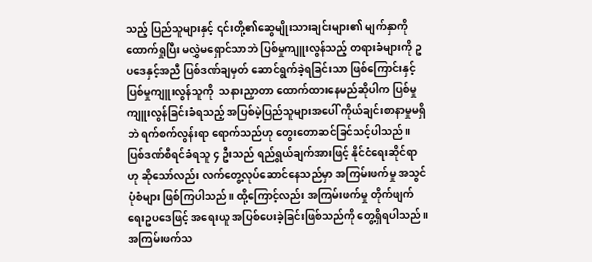သည့် ပြည်သူများနှင့် ၎င်းတို့၏ဆွေမျိုးသားချင်းများ၏ မျက်နှာကို  ထောက်ရှုပြီး မလွှဲမရှောင်သာဘဲ ပြစ်မှုကျူးလွန်သည့် တရားခံများကို ဥပဒေနှင့်အညီ ပြစ်ဒဏ်ချမှတ် ဆောင်ရွက်ခဲ့ရခြင်းသာ ဖြစ်ကြောင်းနှင့် ပြစ်မှုကျူးလွန်သူကို  သနားညှာတာ ထောက်ထားနေမည်ဆိုပါက ပြစ်မှုကျူးလွန်ခြင်းခံရသည့် အပြစ်မဲ့ပြည်သူများအပေါ် ကိုယ်ချင်းစာနာမှုမရှိဘဲ ရက်စက်လွန်းရာ ရောက်သည်ဟု တွေးတောဆင်ခြင်သင့်ပါသည်။ ပြစ်ဒဏ်စီရင်ခံရသူ ၄ ဦးသည် ရည်ရွယ်ချက်အားဖြင့် နိုင်ငံရေးဆိုင်ရာဟု ဆိုသော်လည်း လက်တွေ့လုပ်ဆောင်နေသည်မှာ အကြမ်းဖက်မှု အသွင်ပုံစံများ ဖြစ်ကြပါသည်။ ထို့ကြောင့်လည်း အကြမ်းဖက်မှု တိုက်ဖျက်ရေးဥပဒေဖြင့် အရေးယူ အပြစ်ပေးခဲ့ခြင်းဖြစ်သည်ကို တွေ့ရှိရပါသည်။ အကြမ်းဖက်သ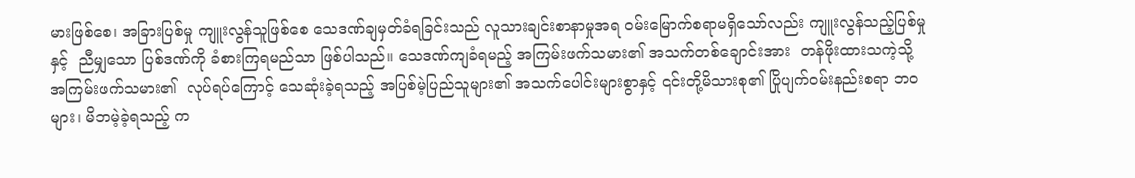မားဖြစ်စေ၊ အခြားပြစ်မှု ကျူးလွန်သူဖြစ်စေ သေဒဏ်ချမှတ်ခံရခြင်းသည် လူသားချင်းစာနာမှုအရ ဝမ်းမြောက်စရာမရှိသော်လည်း ကျူးလွန်သည့်ပြစ်မှုနှင့်  ညီမျှသော ပြစ်ဒဏ်ကို ခံစားကြရမည်သာ ဖြစ်ပါသည်။ သေဒဏ်ကျခံရမည့် အကြမ်းဖက်သမား၏ အသက်တစ်ချောင်းအား  တန်ဖိုးထားသကဲ့သို့ အကြမ်းဖက်သမား၏  လုပ်ရပ်ကြောင့် သေဆုံးခဲ့ရသည့် အပြစ်မဲ့ပြည်သူများ၏ အသက်ပေါင်းများစွာနှင့် ၎င်းတို့မိသားစု၏ ပြိုပျက်ဝမ်းနည်းစရာ ဘဝများ၊ မိဘမဲ့ခဲ့ရသည့် က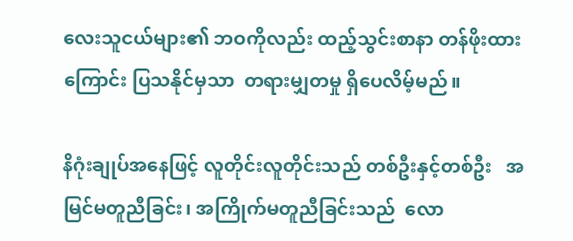လေးသူငယ်များ၏ ဘဝကိုလည်း ထည့်သွင်းစာနာ တန်ဖိုးထားကြောင်း ပြသနိုင်မှသာ  တရားမျှတမှု ရှိပေလိမ့်မည်။

နိဂုံးချုပ်အနေဖြင့် လူတိုင်းလူတိုင်းသည် တစ်ဦးနှင့်တစ်ဦး   အမြင်မတူညီခြင်း၊ အကြိုက်မတူညီခြင်းသည်  လော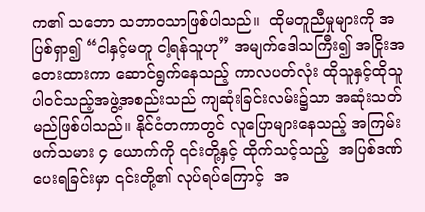က၏ သဘော သဘာဝသာဖြစ်ပါသည်။  ထိုမတူညီမှုများကို အပြစ်ရှာ၍ “ငါနှင့်မတူ ငါ့ရန်သူဟု” အမျက်ဒေါသကြီး၍ အငြိုးအတေးထားကာ ဆောင်ရွက်နေသည့် ကာလပတ်လုံး ထိုသူနှင့်ထိုသူ ပါဝင်သည့်အဖွဲ့အစည်းသည် ကျဆုံးခြင်းလမ်း၌သာ အဆုံးသတ်မည်ဖြစ်ပါသည်။ နိုင်ငံတကာတွင် လူပြောများနေသည့် အကြမ်းဖက်သမား ၄ ယောက်ကို ၎င်းတို့နှင့် ထိုက်သင့်သည့်  အပြစ်ဒဏ်ပေးရခြင်းမှာ ၎င်းတို့၏ လုပ်ရပ်ကြောင့်  အ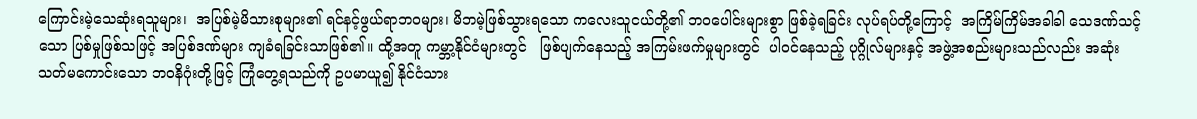ကြောင်းမဲ့သေဆုံးရသူများ၊  အပြစ်မဲ့မိသားစုများ၏ ရင်နင့်ဖွယ်ရာဘဝများ၊ မိဘမဲ့ဖြစ်သွားရသော ကလေးသူငယ်တို့၏ ဘဝပေါင်းများစွာ ဖြစ်ခဲ့ရခြင်း လုပ်ရပ်တို့ကြောင့်  အကြိမ်ကြိမ်အခါခါ သေဒဏ်သင့်သော ပြစ်မှုဖြစ်သဖြင့် အပြစ်ဒဏ်များ ကျခံရခြင်းသာဖြစ်၏။ ထို့အတူ ကမ္ဘာ့နိုင်ငံများတွင်   ဖြစ်ပျက်နေသည့် အကြမ်းဖက်မှုများတွင်  ပါဝင်နေသည့် ပုဂ္ဂိုလ်များနှင့် အဖွဲ့အစည်းများသည်လည်း အဆုံးသတ်မကောင်းသော ဘဝနိဂုံးတို့ဖြင့် ကြုံတွေ့ရသည်ကို ဥပမာယူ၍ နိုင်ငံသား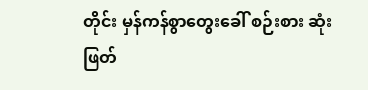တိုင်း မှန်ကန်စွာတွေးခေါ် စဉ်းစား ဆုံးဖြတ်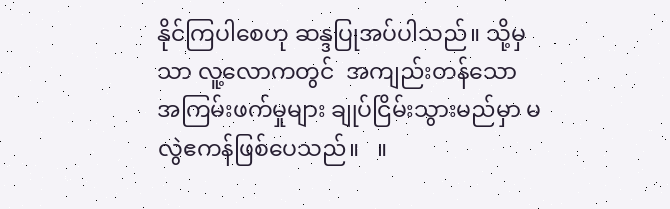နိုင်ကြပါစေဟု ဆန္ဒပြုအပ်ပါသည်။ သို့မှသာ လူ့လောကတွင်  အကျည်းတန်သော အကြမ်းဖက်မှုများ ချုပ်ငြိမ်းသွားမည်မှာ မလွဲဧကန်ဖြစ်ပေသည်။   ။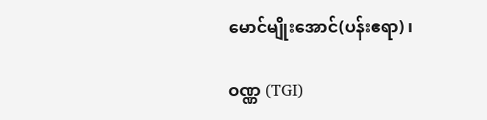မောင်မျိုးအောင်(ပန်းဧရာ) ၊

ဝဏ္ဏ (TGI)